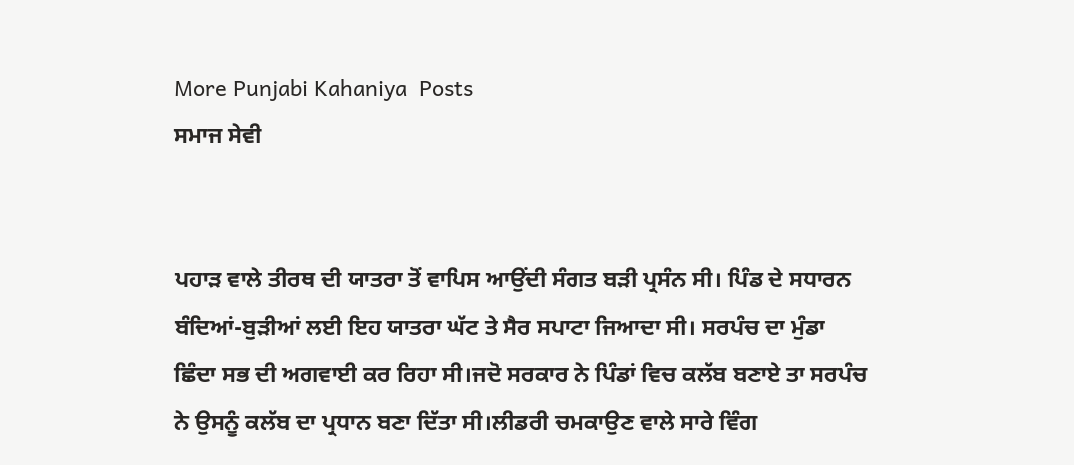More Punjabi Kahaniya  Posts
ਸਮਾਜ ਸੇਵੀ


ਪਹਾੜ ਵਾਲੇ ਤੀਰਥ ਦੀ ਯਾਤਰਾ ਤੋਂ ਵਾਪਿਸ ਆਉਂਦੀ ਸੰਗਤ ਬੜੀ ਪ੍ਰਸੰਨ ਸੀ। ਪਿੰਡ ਦੇ ਸਧਾਰਨ ਬੰਦਿਆਂ-ਬੁੜੀਆਂ ਲਈ ਇਹ ਯਾਤਰਾ ਘੱਟ ਤੇ ਸੈਰ ਸਪਾਟਾ ਜਿਆਦਾ ਸੀ। ਸਰਪੰਚ ਦਾ ਮੁੰਡਾ ਛਿੰਦਾ ਸਭ ਦੀ ਅਗਵਾਈ ਕਰ ਰਿਹਾ ਸੀ।ਜਦੋ ਸਰਕਾਰ ਨੇ ਪਿੰਡਾਂ ਵਿਚ ਕਲੱਬ ਬਣਾਏ ਤਾ ਸਰਪੰਚ ਨੇ ਉਸਨੂੰ ਕਲੱਬ ਦਾ ਪ੍ਰਧਾਨ ਬਣਾ ਦਿੱਤਾ ਸੀ।ਲੀਡਰੀ ਚਮਕਾਉਣ ਵਾਲੇ ਸਾਰੇ ਵਿੰਗ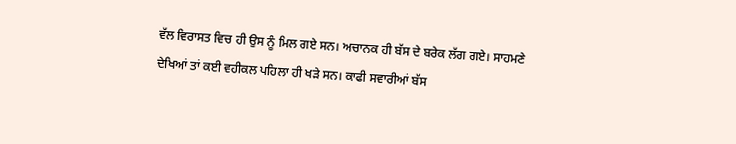ਵੱਲ ਵਿਰਾਸਤ ਵਿਚ ਹੀ ਉਸ ਨੂੰ ਮਿਲ ਗਏ ਸਨ। ਅਚਾਨਕ ਹੀ ਬੱਸ ਦੇ ਬਰੇਕ ਲੱਗ ਗਏ। ਸਾਹਮਣੇ ਦੇਖਿਆਂ ਤਾਂ ਕਈ ਵਹੀਕਲ ਪਹਿਲਾ ਹੀ ਖੜੇ ਸਨ। ਕਾਫੀ ਸਵਾਰੀਆਂ ਬੱਸ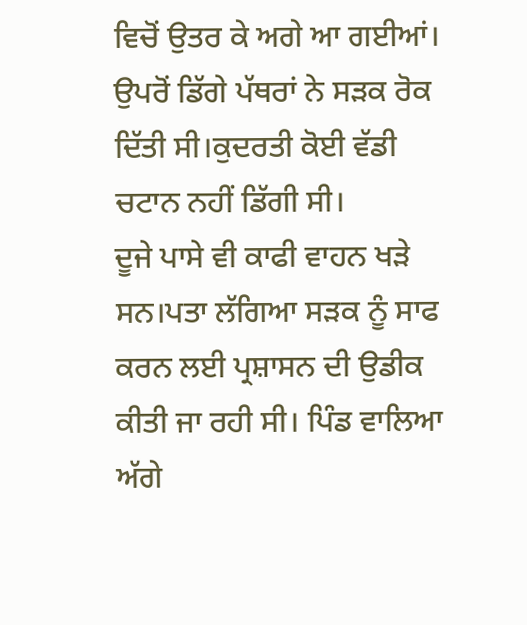ਵਿਚੋਂ ਉਤਰ ਕੇ ਅਗੇ ਆ ਗਈਆਂ। ਉਪਰੋਂ ਡਿੱਗੇ ਪੱਥਰਾਂ ਨੇ ਸੜਕ ਰੋਕ ਦਿੱਤੀ ਸੀ।ਕੁਦਰਤੀ ਕੋਈ ਵੱਡੀ ਚਟਾਨ ਨਹੀਂ ਡਿੱਗੀ ਸੀ।
ਦੂਜੇ ਪਾਸੇ ਵੀ ਕਾਫੀ ਵਾਹਨ ਖੜੇ ਸਨ।ਪਤਾ ਲੱਗਿਆ ਸਡ਼ਕ ਨੂੰ ਸਾਫ ਕਰਨ ਲਈ ਪ੍ਰਸ਼ਾਸਨ ਦੀ ਉਡੀਕ ਕੀਤੀ ਜਾ ਰਹੀ ਸੀ। ਪਿੰਡ ਵਾਲਿਆ ਅੱਗੇ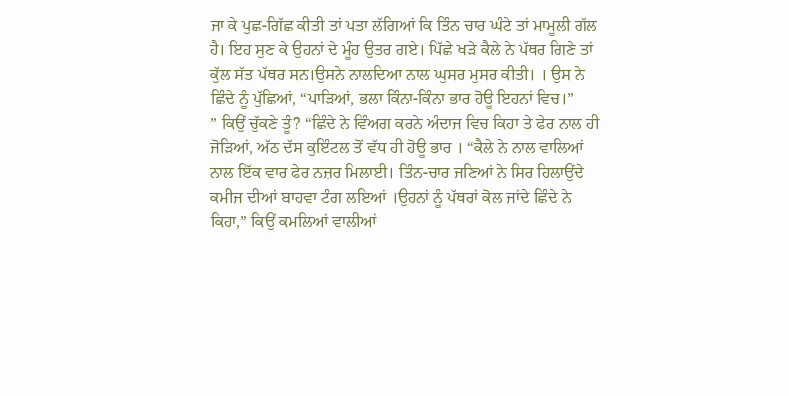ਜਾ ਕੇ ਪੁਛ-ਗਿੱਛ ਕੀਤੀ ਤਾਂ ਪਤਾ ਲੱਗਿਆਂ ਕਿ ਤਿੰਨ ਚਾਰ ਘੰਟੇ ਤਾਂ ਮਾਮੂਲੀ ਗੱਲ ਹੈ। ਇਹ ਸੁਣ ਕੇ ਉਹਨਾਂ ਦੇ ਮੂੰਹ ਉਤਰ ਗਏ। ਪਿੱਛੇ ਖੜੇ ਕੈਲੇ ਨੇ ਪੱਥਰ ਗਿਣੇ ਤਾਂ ਕੁੱਲ ਸੱਤ ਪੱਥਰ ਸਨ।ਉਸਨੇ ਨਾਲਦਿਆ ਨਾਲ ਘੁਸਰ ਮੁਸਰ ਕੀਤੀ। । ਉਸ ਨੇ ਛਿੰਦੇ ਨੂੰ ਪੁੱਛਿਆਂ, “ਪਾੜਿਆਂ, ਭਲਾ ਕਿੰਨਾ-ਕਿੰਨਾ ਭਾਰ ਹੋਊ ਇਹਨਾਂ ਵਿਚ।”
” ਕਿਉਂ ਚੁੱਕਣੇ ਤੂੰ? “ਛਿੰਦੇ ਨੇ ਵਿੰਅਗ ਕਰਨੇ ਅੰਦਾਜ ਵਿਚ ਕਿਹਾ ਤੇ ਫੇਰ ਨਾਲ ਹੀ ਜੋੜਿਆਂ, ਅੱਠ ਦੱਸ ਕੁਇੰਟਲ ਤੋਂ ਵੱਧ ਹੀ ਹੋਊ ਭਾਰ । “ਕੈਲੇ ਨੇ ਨਾਲ ਵਾਲਿਆਂ ਨਾਲ ਇੱਕ ਵਾਰ ਫੇਰ ਨਜ਼ਰ ਮਿਲਾਈ। ਤਿੰਨ-ਚਾਰ ਜਣਿਆਂ ਨੇ ਸਿਰ ਹਿਲਾਉਂਦੇ ਕਮੀਜ ਦੀਆਂ ਬਾਹਵਾ ਟੰਗ ਲਇਆਂ ।ਉਹਨਾਂ ਨੂੰ ਪੱਥਰਾਂ ਕੋਲ ਜਾਂਦੇ ਛਿੰਦੇ ਨੇ ਕਿਹਾ,” ਕਿਉਂ ਕਮਲਿਆਂ ਵਾਲੀਆਂ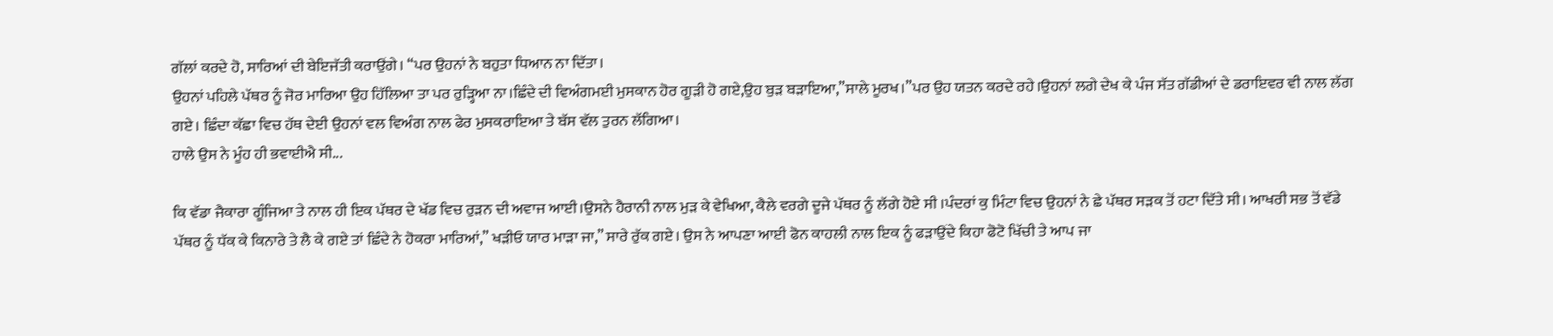ਗੱਲਾਂ ਕਰਦੇ ਹੋ, ਸਾਰਿਆਂ ਦੀ ਬੇਇਜੱਤੀ ਕਰਾਉਂਗੇ। “ਪਰ ਉਹਨਾਂ ਨੇ ਬਹੁਤਾ ਧਿਆਨ ਨਾ ਦਿੱਤਾ।
ਉਹਨਾਂ ਪਹਿਲੇ ਪੱਥਰ ਨੂੰ ਜੋਰ ਮਾਰਿਆ ਉਹ ਹਿੱਲਿਆ ਤਾ ਪਰ ਰੁੜ੍ਹਿਆ ਨਾ।ਛਿੰਦੇ ਦੀ ਵਿਅੰਗਮਈ ਮੁਸਕਾਨ ਹੋਰ ਗੂੜੀ ਹੋ ਗਏ,ਉਹ ਬੁੜ ਬੜਾਇਆ,”ਸਾਲੇ ਮੂਰਖ।”ਪਰ ਉਹ ਯਤਨ ਕਰਦੇ ਰਹੇ।ਉਹਨਾਂ ਲਗੇ ਦੇਖ ਕੇ ਪੰਜ ਸੱਤ ਗੱਡੀਆਂ ਦੇ ਡਰਾਇਵਰ ਵੀ ਨਾਲ ਲੱਗ ਗਏ। ਛਿੰਦਾ ਕੱਛਾ ਵਿਚ ਹੱਥ ਦੇਈ ਉਹਨਾਂ ਵਲ ਵਿਅੰਗ ਨਾਲ ਫੇਰ ਮੁਸਕਰਾਇਆ ਤੇ ਬੱਸ ਵੱਲ ਤੁਰਨ ਲੱਗਿਆ।
ਹਾਲੇ ਉਸ ਨੇ ਮੂੰਹ ਹੀ ਭਵਾਈਐ ਸੀ...

ਕਿ ਵੱਡਾ ਜੈਕਾਰਾ ਗੂੰਜਿਆ ਤੇ ਨਾਲ ਹੀ ਇਕ ਪੱਥਰ ਦੇ ਖੱਡ ਵਿਚ ਰੁੜਨ ਦੀ ਅਵਾਜ ਆਈ।ਉਸਨੇ ਹੈਰਾਨੀ ਨਾਲ ਮੁੜ ਕੇ ਵੇਖਿਆ, ਕੈਲੇ ਵਰਗੇ ਦੂਜੇ ਪੱਥਰ ਨੂੰ ਲੱਗੇ ਹੋਏ ਸੀ ।ਪੰਦਰਾਂ ਕੁ ਮਿੰਟਾ ਵਿਚ ਉਹਨਾਂ ਨੇ ਛੇ ਪੱਥਰ ਸੜਕ ਤੋਂ ਹਟਾ ਦਿੱਤੇ ਸੀ। ਆਖਰੀ ਸਭ ਤੋਂ ਵੱਡੇ ਪੱਥਰ ਨੂੰ ਧੱਕ ਕੇ ਕਿਨਾਰੇ ਤੇ ਲੈ ਕੇ ਗਏ ਤਾਂ ਛਿੰਦੇ ਨੇ ਹੋਕਰਾ ਮਾਰਿਆਂ,” ਖੜੀਓ ਯਾਰ ਮਾੜਾ ਜਾ,” ਸਾਰੇ ਰੁੱਕ ਗਏ। ਉਸ ਨੇ ਆਪਣਾ ਆਈ ਫੋਨ ਕਾਹਲੀ ਨਾਲ ਇਕ ਨੂੰ ਫੜਾਉਂਦੇ ਕਿਹਾ ਫੋਟੋ ਖਿੱਚੀ ਤੇ ਆਪ ਜਾ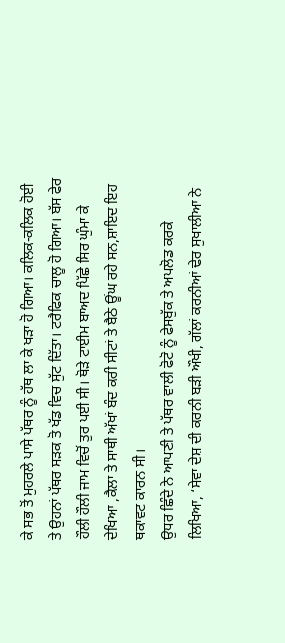ਕੇ ਸਭ ਤੋਂ ਮੁਹਰਲੇ ਪਾਸੇ ਪੱਥਰ ਨੂੰ ਹੱਥ ਲਾ ਕੇ ਖੜਾ ਹੋ ਗਿਆ। ਕਲਿਕ-ਕਲਿਕ ਹੋਈ ਤੇ ਉਹਨਾਂ ਪੱਥਰ ਸੜਕ ਤੋ ਖੱਡ ਵਿਚ ਸੁੱਟ ਦਿੱਤਾ। ਟਰੈਫਿਕ ਚਾਲੂ ਹੋ ਗਿਆ। ਬੱਸ ਫੇਰ ਹੌਲੀ ਹੌਲੀ ਜਾਮ ਵਿਚੋਂ ਤੁਰ ਪਈ ਸੀ। ਥੋੜੇ ਟਾਈਮ ਬਾਅਦ ਪਿੱਛੇ ਸਿਰ ਘੁੰਮਾ ਕੇ ਦੇਖਿਆ ,ਕੈਲਾ ਤੇ ਸਾਥੀ ਅੱਖਾਂ ਬੰਦ ਕਰੀ ਸੀਟਾਂ ਤੇ ਬੈਠੇ ਊਂਘ ਰਹੇ ਸਨ,ਸ਼ਾਇਦ ਇਹ ਥਕਾਵਟ ਕਾਰਨ ਸੀ।
ਉਧਰ ਛਿੰਦੇ ਨੇ ਆਪਣੀ ਤੇ ਪੱਥਰ ਵਾਲੀ ਫੋਟੋ ਨੂੰ ਫੇਸਬੁੱਕ ਤੇ ਅਪਲੋਡ ਕਰਕੇ ਲਿਖਿਆ, ‘ਸੇਵਾ ਦੇਸ਼ ਦੀ ਕਰਨੀ ਬੜੀ ਔਖੀ, ਗੱਲਾਂ ਕਰਨੀਆਂ ਢੇਰ ਸੁਖਾਲੀਆ ਨੇ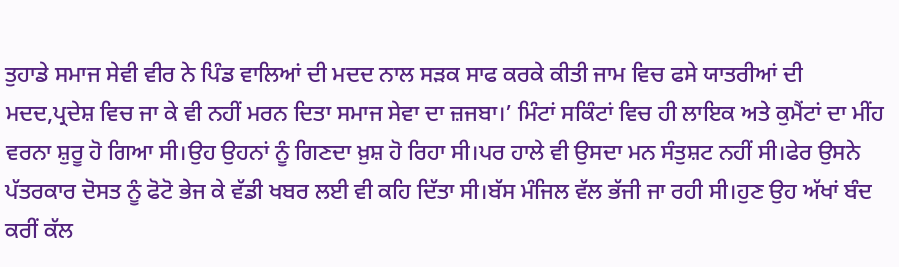ਤੁਹਾਡੇ ਸਮਾਜ ਸੇਵੀ ਵੀਰ ਨੇ ਪਿੰਡ ਵਾਲਿਆਂ ਦੀ ਮਦਦ ਨਾਲ ਸੜਕ ਸਾਫ ਕਰਕੇ ਕੀਤੀ ਜਾਮ ਵਿਚ ਫਸੇ ਯਾਤਰੀਆਂ ਦੀ ਮਦਦ,ਪ੍ਰਦੇਸ਼ ਵਿਚ ਜਾ ਕੇ ਵੀ ਨਹੀਂ ਮਰਨ ਦਿਤਾ ਸਮਾਜ ਸੇਵਾ ਦਾ ਜ਼ਜਬਾ।’ ਮਿੰਟਾਂ ਸਕਿੰਟਾਂ ਵਿਚ ਹੀ ਲਾਇਕ ਅਤੇ ਕੁਮੈਂਟਾਂ ਦਾ ਮੀਂਹ ਵਰਨਾ ਸ਼ੁਰੂ ਹੋ ਗਿਆ ਸੀ।ਉਹ ਉਹਨਾਂ ਨੂੰ ਗਿਣਦਾ ਖ਼ੁਸ਼ ਹੋ ਰਿਹਾ ਸੀ।ਪਰ ਹਾਲੇ ਵੀ ਉਸਦਾ ਮਨ ਸੰਤੁਸ਼ਟ ਨਹੀਂ ਸੀ।ਫੇਰ ਉਸਨੇ ਪੱਤਰਕਾਰ ਦੋਸਤ ਨੂੰ ਫੋਟੋ ਭੇਜ ਕੇ ਵੱਡੀ ਖਬਰ ਲਈ ਵੀ ਕਹਿ ਦਿੱਤਾ ਸੀ।ਬੱਸ ਮੰਜਿਲ ਵੱਲ ਭੱਜੀ ਜਾ ਰਹੀ ਸੀ।ਹੁਣ ਉਹ ਅੱਖਾਂ ਬੰਦ ਕਰੀਂ ਕੱਲ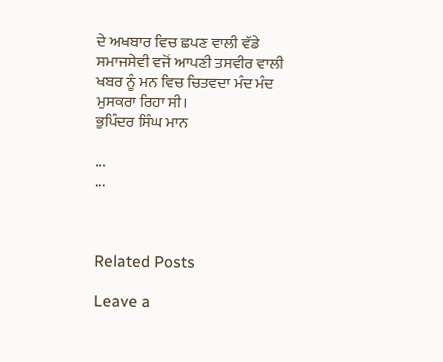ਦੇ ਅਖਬਾਰ ਵਿਚ ਛਪਣ ਵਾਲੀ ਵੱਡੇ ਸਮਾਜਸੇਵੀ ਵਜੋਂ ਆਪਣੀ ਤਸਵੀਰ ਵਾਲੀ ਖਬਰ ਨੂੰ ਮਨ ਵਿਚ ਚਿਤਵਦਾ ਮੰਦ ਮੰਦ ਮੁਸਕਰਾ ਰਿਹਾ ਸੀ।
ਭੁਪਿੰਦਰ ਸਿੰਘ ਮਾਨ

...
...



Related Posts

Leave a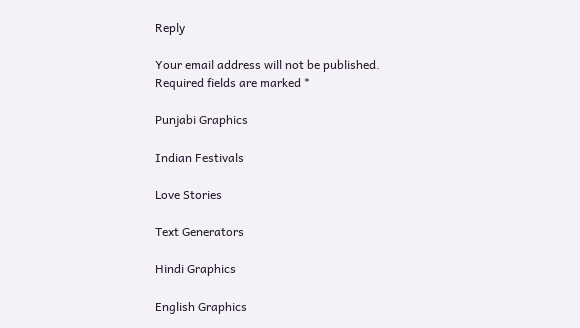Reply

Your email address will not be published. Required fields are marked *

Punjabi Graphics

Indian Festivals

Love Stories

Text Generators

Hindi Graphics

English Graphics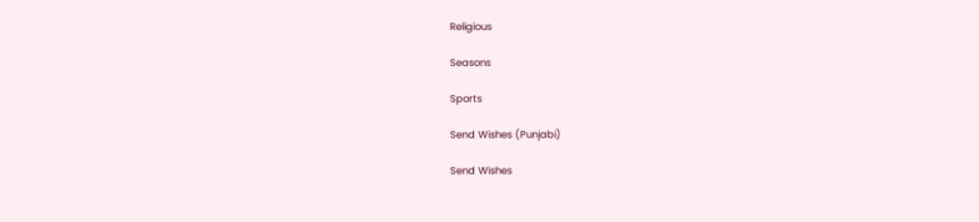Religious

Seasons

Sports

Send Wishes (Punjabi)

Send Wishes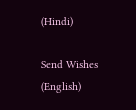(Hindi)

Send Wishes (English)